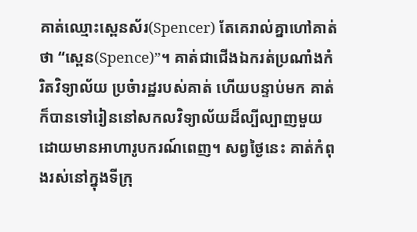គាត់ឈ្មោះស្ពេនស័រ(Spencer) តែគេរាល់គ្នាហៅគាត់ថា “ស្ពេន(Spence)”។ គាត់ជាជើងឯករត់ប្រណាំងកំរិតវិទ្យាល័យ ប្រចំារដ្ឋរបស់គាត់ ហើយបន្ទាប់មក គាត់ក៏បានទៅរៀននៅសកលវិទ្យាល័យដ៏ល្បីល្បាញមួយ ដោយមានអាហារូបករណ៍ពេញ។ សព្វថ្ងៃនេះ គាត់កំពុងរស់នៅក្នុងទីក្រុ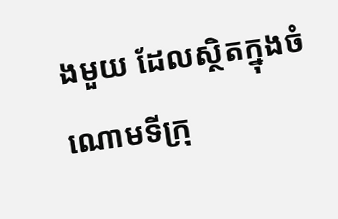ងមួយ ដែលស្ថិតក្នុងចំណោមទីក្រុ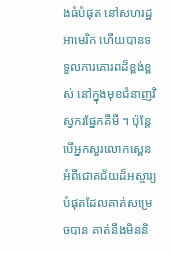ងធំបំផុត នៅសហរដ្ឋអាមេរិក ហើយបានទទួលការគោរពដ៏ខ្ពង់ខ្ពស់ នៅក្នុងមុខជំនាញវិស្វករផ្នែកគីមី ។ ប៉ុន្តែ បើអ្នកសួរលោកស្ពេន អំពីជោគជ័យដ៏អស្ចារ្យបំផុតដែលគាត់សម្រេចបាន គាត់នឹងមិននិ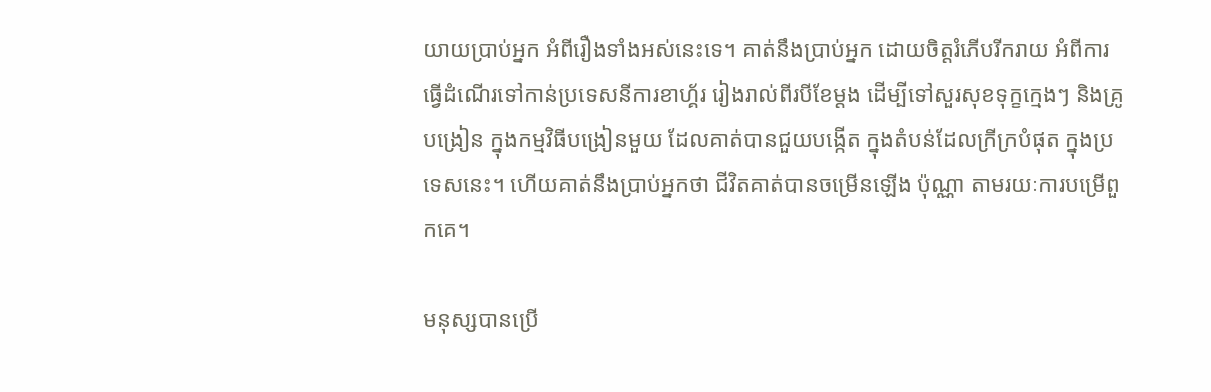យាយប្រាប់អ្នក អំពីរឿងទាំងអស់នេះទេ។ គាត់នឹងប្រាប់អ្នក ដោយចិត្តរំភើបរីករាយ អំពីការធ្វើដំណើរទៅកាន់ប្រទេសនីការខាហ្គ័រ រៀងរាល់ពីរបីខែម្តង ដើម្បីទៅសួរសុខទុក្ខក្មេងៗ និងគ្រូបង្រៀន ក្នុងកម្មវិធីបង្រៀនមួយ ដែលគាត់បានជួយបង្កើត ក្នុងតំបន់ដែលក្រីក្របំផុត ក្នុងប្រទេសនេះ។ ហើយគាត់នឹងប្រាប់អ្នកថា ជីវិតគាត់បានចម្រើនឡើង ប៉ុណ្ណា តាមរយៈការបម្រើពួកគេ។

មនុស្សបានប្រើ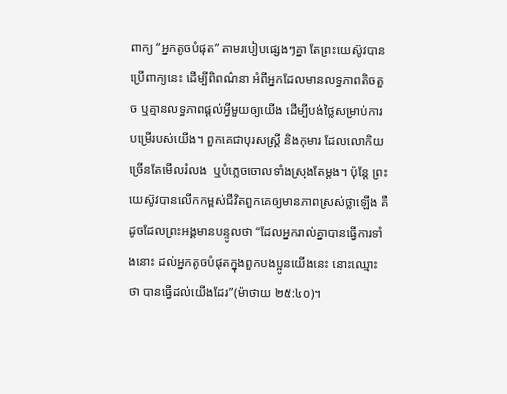ពាក្យ “អ្នកតូចបំផុត” តាមរបៀបផ្សេងៗគ្នា តែព្រះយេស៊ូវបានប្រើពាក្យនេះ ដើម្បីពិពណ៌នា អំពីអ្នកដែលមានលទ្ធភាពតិចតួច ឬគ្មានលទ្ធភាពផ្តល់អ្វីមួយឲ្យយើង ដើម្បីបង់ថ្លៃសម្រាប់ការបម្រើរបស់យើង។ ពួកគេជាបុរសស្រ្តី និងកុមារ ដែលលោកិយច្រើនតែមើលរំលង  ឬបំភ្លេចចោលទាំងស្រុងតែម្តង។ ប៉ុន្តែ ព្រះយេស៊ូវបានលើកកម្ពស់ជីវិតពួកគេឲ្យមានភាពស្រស់ថ្លាឡើង គឺដូចដែលព្រះអង្គមានបន្ទូលថា “ដែលអ្នករាល់គ្នាបានធ្វើការទាំងនោះ ដល់អ្នកតូចបំផុតក្នុងពួកបងប្អូនយើងនេះ នោះឈ្មោះថា បានធ្វើដល់យើងដែរ”(ម៉ាថាយ ២៥:៤០)។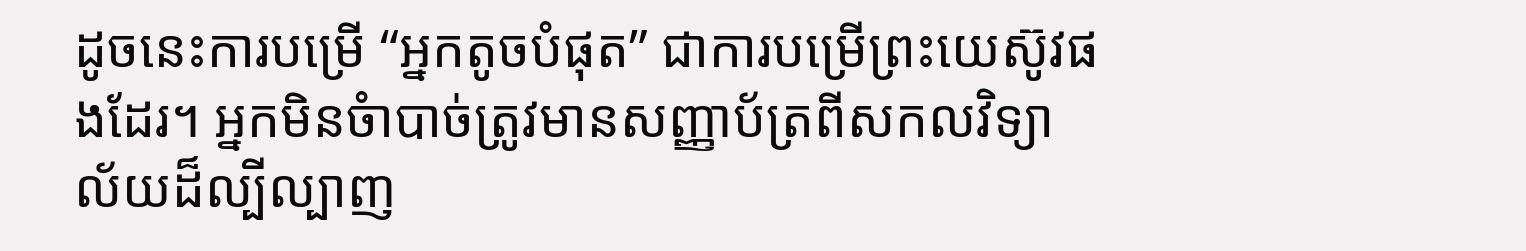ដូចនេះការបម្រើ “អ្នកតូចបំផុត” ជាការបម្រើព្រះយេស៊ូវផងដែរ។ អ្នកមិនចំាបាច់ត្រូវមានសញ្ញាប័ត្រពីសកលវិទ្យាល័យដ៏ល្បីល្បាញ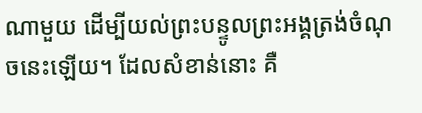ណាមួយ ដើម្បីយល់ព្រះបន្ទូលព្រះអង្គត្រង់ចំណុចនេះឡើយ។ ដែលសំខាន់នោះ គឺ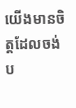យើងមានចិត្តដែលចង់ប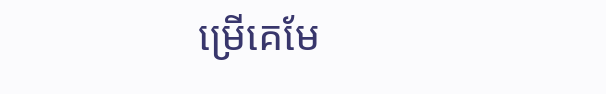ម្រើគេមែ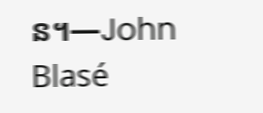ន។—John Blasé